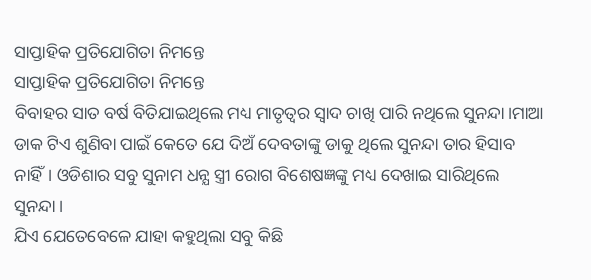ସାପ୍ତାହିକ ପ୍ରତିଯୋଗିତା ନିମନ୍ତେ
ସାପ୍ତାହିକ ପ୍ରତିଯୋଗିତା ନିମନ୍ତେ
ବିବାହର ସାତ ବର୍ଷ ବିତିଯାଇଥିଲେ ମଧ୍ୟ ମାତୃତ୍ବର ସ୍ବାଦ ଚାଖି ପାରି ନଥିଲେ ସୁନନ୍ଦା।ମାଆ ଡାକ ଟିଏ ଶୁଣିବା ପାଇଁ କେତେ ଯେ ଦିଅଁ ଦେବତାଙ୍କୁ ଡାକୁ ଥିଲେ ସୁନନ୍ଦା ତାର ହିସାବ ନାହିଁ। ଓଡିଶାର ସବୁ ସୁନାମ ଧନ୍ଯ ସ୍ତ୍ରୀ ରୋଗ ବିଶେଷଜ୍ଞଙ୍କୁ ମଧ୍ୟ ଦେଖାଇ ସାରିଥିଲେ ସୁନନ୍ଦା।
ଯିଏ ଯେତେବେଳେ ଯାହା କହୁଥିଲା ସବୁ କିଛି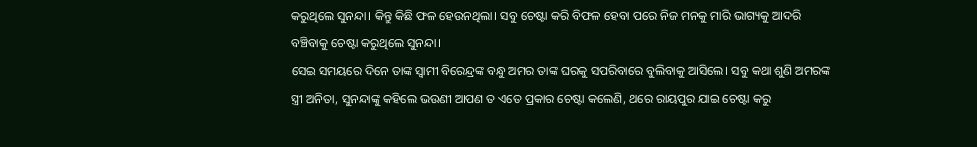କରୁଥିଲେ ସୁନନ୍ଦା। କିନ୍ତୁ କିଛି ଫଳ ହେଉନଥିଲା। ସବୁ ଚେଷ୍ଟା କରି ବିଫଳ ହେବା ପରେ ନିଜ ମନକୁ ମାରି ଭାଗ୍ୟକୁ ଆଦରି ବଞ୍ଚିବାକୁ ଚେଷ୍ଟା କରୁଥିଲେ ସୁନନ୍ଦା।
ସେଇ ସମୟରେ ଦିନେ ତାଙ୍କ ସ୍ବାମୀ ବିରେନ୍ଦ୍ରଙ୍କ ବନ୍ଧୁ ଅମର ତାଙ୍କ ଘରକୁ ସପରିବାରେ ବୁଲିବାକୁ ଆସିଲେ। ସବୁ କଥା ଶୁଣି ଅମରଙ୍କ ସ୍ତ୍ରୀ ଅନିତା, ସୁନନ୍ଦାଙ୍କୁ କହିଲେ ଭଉଣୀ ଆପଣ ତ ଏତେ ପ୍ରକାର ଚେଷ୍ଟା କଲେଣି, ଥରେ ରାୟପୁର ଯାଇ ଚେଷ୍ଟା କରୁ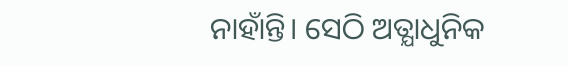ନାହାଁନ୍ତି। ସେଠି ଅତ୍ଯାଧୁନିକ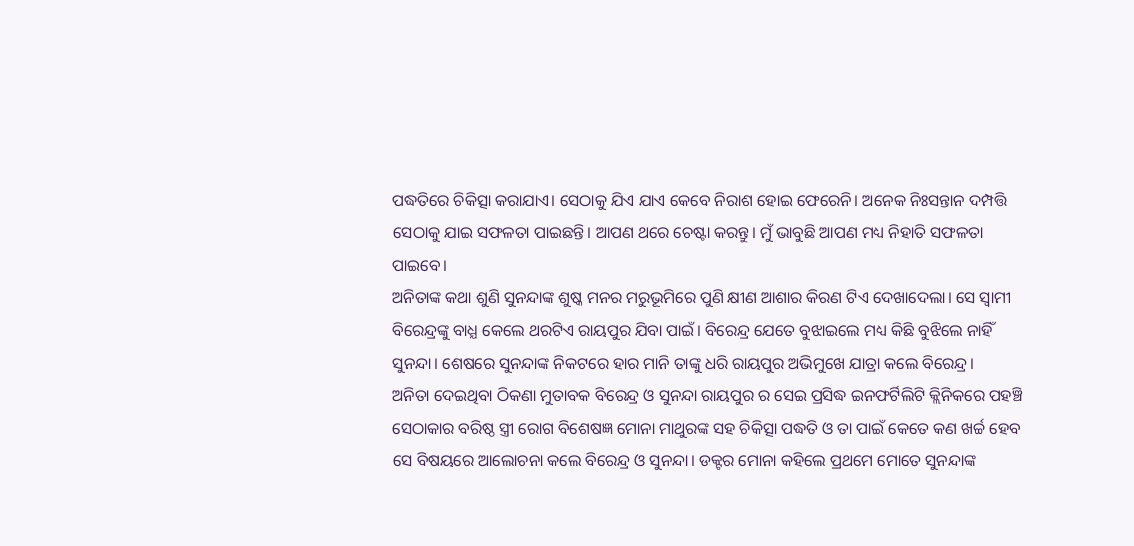ପଦ୍ଧତିରେ ଚିକିତ୍ସା କରାଯାଏ। ସେଠାକୁ ଯିଏ ଯାଏ କେବେ ନିରାଶ ହୋଇ ଫେରେନି। ଅନେକ ନିଃସନ୍ତାନ ଦମ୍ପତ୍ତି ସେଠାକୁ ଯାଇ ସଫଳତା ପାଇଛନ୍ତି। ଆପଣ ଥରେ ଚେଷ୍ଟା କରନ୍ତୁ। ମୁଁ ଭାବୁଛି ଆପଣ ମଧ୍ୟ ନିହାତି ସଫଳତା ପାଇବେ।
ଅନିତାଙ୍କ କଥା ଶୁଣି ସୁନନ୍ଦାଙ୍କ ଶୁଷ୍କ ମନର ମରୁଭୂମିରେ ପୁଣି କ୍ଷୀଣ ଆଶାର କିରଣ ଟିଏ ଦେଖାଦେଲା। ସେ ସ୍ବାମୀ ବିରେନ୍ଦ୍ରଙ୍କୁ ବାଧ୍ଯ କେଲେ ଥରଟିଏ ରାୟପୁର ଯିବା ପାଇଁ। ବିରେନ୍ଦ୍ର ଯେତେ ବୁଝାଇଲେ ମଧ୍ୟ କିଛି ବୁଝିଲେ ନାହିଁ ସୁନନ୍ଦା। ଶେଷରେ ସୁନନ୍ଦାଙ୍କ ନିକଟରେ ହାର ମାନି ତାଙ୍କୁ ଧରି ରାୟପୁର ଅଭିମୁଖେ ଯାତ୍ରା କଲେ ବିରେନ୍ଦ୍ର।
ଅନିତା ଦେଇଥିବା ଠିକଣା ମୁତାବକ ବିରେନ୍ଦ୍ର ଓ ସୁନନ୍ଦା ରାୟପୁର ର ସେଇ ପ୍ରସିଦ୍ଧ ଇନଫର୍ଟିଲିଟି କ୍ଲିନିକରେ ପହଞ୍ଚି ସେଠାକାର ବରିଷ୍ଠ ସ୍ତ୍ରୀ ରୋଗ ବିଶେଷଜ୍ଞ ମୋନା ମାଥୁରଙ୍କ ସହ ଚିକିତ୍ସା ପଦ୍ଧତି ଓ ତା ପାଇଁ କେତେ କଣ ଖର୍ଚ୍ଚ ହେବ ସେ ବିଷୟରେ ଆଲୋଚନା କଲେ ବିରେନ୍ଦ୍ର ଓ ସୁନନ୍ଦା। ଡକ୍ଟର ମୋନା କହିଲେ ପ୍ରଥମେ ମୋତେ ସୁନନ୍ଦାଙ୍କ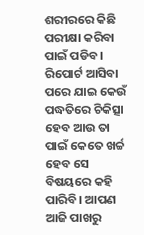ଶରୀରରେ କିଛି ପରୀକ୍ଷା କରିବା ପାଇଁ ପଡିବ। ରିପୋର୍ଟ ଆସିବା ପରେ ଯାଇ କେଉଁ ପଦ୍ଧତିରେ ଚିକିତ୍ସା ହେବ ଆଉ ତା ପାଇଁ କେତେ ଖର୍ଚ୍ଚ ହେବ ସେ ବିଷୟରେ କହି ପାରିବି। ଆପଣ ଆଜି ପାଖରୁ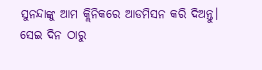ସୁନନ୍ଦାଙ୍କୁ ଆମ କ୍ଲିନିକରେ ଆଡମିସନ କରି ଦିଅନ୍ତୁ।
ସେଇ ଦିନ ଠାରୁ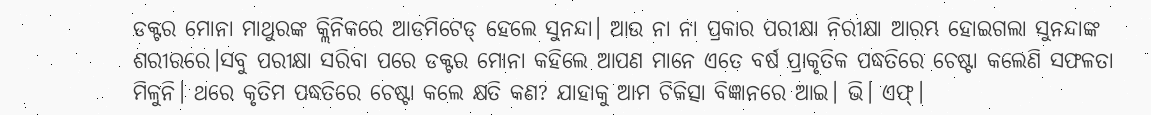ଡକ୍ଟର ମୋନା ମାଥୁରଙ୍କ କ୍ଲିନିକରେ ଆଡମିଟେଡ୍ ହେଲେ ସୁନନ୍ଦା। ଆଉ ନା ନା ପ୍ରକାର ପରୀକ୍ଷା ନିରୀକ୍ଷା ଆରମ୍ଭ ହୋଇଗଲା ସୁନନ୍ଦାଙ୍କ ଶରୀରରେ।ସବୁ ପରୀକ୍ଷା ସରିବା ପରେ ଡକ୍ଟର ମୋନା କହିଲେ ଆପଣ ମାନେ ଏତେ ବର୍ଷ ପ୍ରାକୃତିକ ପଦ୍ଧତିରେ ଚେଷ୍ଟା କଲେଣି ସଫଳତା ମିଳୁନି। ଥରେ କୃତିମ ପଦ୍ଧତିରେ ଚେଷ୍ଟା କଲେ କ୍ଷତି କଣ? ଯାହାକୁ ଆମ ଚିକିତ୍ସା ବିଜ୍ଞାନରେ ଆଇ। ଭି। ଏଫ୍।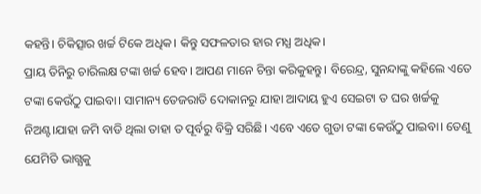କହନ୍ତି। ଚିକିତ୍ସାର ଖର୍ଚ୍ଚ ଟିକେ ଅଧିକ। କିନ୍ତୁ ସଫଳତାର ହାର ମଧ୍ଯ ଅଧିକ।
ପ୍ରାୟ ତିନିରୁ ଚାରିଲକ୍ଷ ଟଙ୍କା ଖର୍ଚ୍ଚ ହେବ। ଆପଣ ମାନେ ଚିନ୍ତା କରିକୁହନ୍ତୁ। ବିରେନ୍ଦ୍ର, ସୁନନ୍ଦାଙ୍କୁ କହିଲେ ଏତେ ଟଙ୍କା କେଉଁଠୁ ପାଇବା। ସାମାନ୍ୟ ତେଜରାତି ଦୋକାନରୁ ଯାହା ଆଦାୟ ହୁଏ ସେଇଟା ତ ଘର ଖର୍ଚ୍ଚକୁ ନିଅଣ୍ଟ।ଯାହା ଜମି ବାଡି ଥିଲା ତାହା ତ ପୂର୍ବରୁ ବିକ୍ରି ସରିଛି। ଏବେ ଏତେ ଗୁଡା ଟଙ୍କା କେଉଁଠୁ ପାଇବା। ତେଣୁ ଯେମିତି ଭାଗ୍ଯକୁ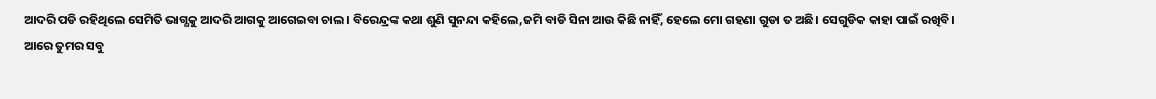ଆଦରି ପଡି ରହିଥିଲେ ସେମିତି ଭାଗ୍ଯକୁ ଆଦରି ଆଗକୁ ଆଗେଇବା ଚାଲ। ବିରେନ୍ଦ୍ରଙ୍କ କଥା ଶୁଣି ସୁନନ୍ଦା କହିଲେ,ଜମି ବାଡି ସିନା ଆଉ କିଛି ନାହିଁ, ହେଲେ ମୋ ଗହଣା ଗୁଡା ତ ଅଛି। ସେଗୁଡିକ କାହା ପାଇଁ ରଖିବି।
ଆରେ ତୁମର ସବୁ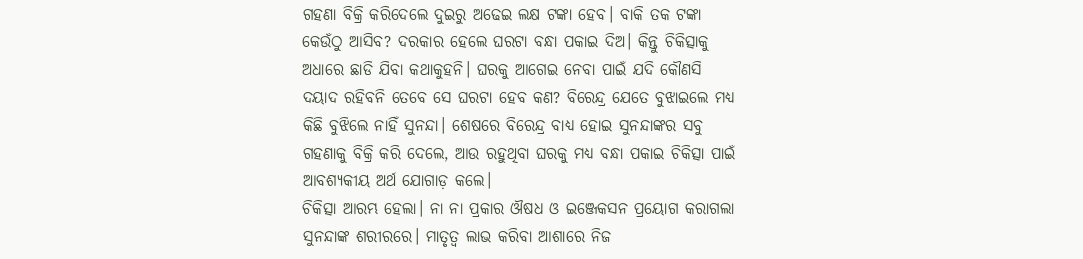ଗହଣା ବିକ୍ରି କରିଦେଲେ ଦୁଇରୁ ଅଢେଇ ଲକ୍ଷ ଟଙ୍କା ହେବ। ବାକି ତକ ଟଙ୍କା କେଉଁଠୁ ଆସିବ? ଦରକାର ହେଲେ ଘରଟା ବନ୍ଧା ପକାଇ ଦିଅ। କିନ୍ତୁ ଚିକିତ୍ସାକୁ ଅଧାରେ ଛାଡି ଯିବା କଥାକୁହନି। ଘରକୁ ଆଗେଇ ନେବା ପାଇଁ ଯଦି କୌଣସି ଦୟାଦ ରହିବନି ତେବେ ସେ ଘରଟା ହେବ କଣ? ବିରେନ୍ଦ୍ର ଯେତେ ବୁଝାଇଲେ ମଧ୍ୟ କିଛି ବୁଝିଲେ ନାହିଁ ସୁନନ୍ଦା। ଶେଷରେ ବିରେନ୍ଦ୍ର ବାଧ୍ଯ ହୋଇ ସୁନନ୍ଦାଙ୍କର ସବୁ ଗହଣାକୁ ବିକ୍ରି କରି ଦେଲେ, ଆଉ ରହୁଥିବା ଘରକୁ ମଧ୍ୟ ବନ୍ଧା ପକାଇ ଚିକିତ୍ସା ପାଇଁ ଆବଶ୍ୟକୀୟ ଅର୍ଥ ଯୋଗାଡ଼ କଲେ।
ଚିକିତ୍ସା ଆରମ୍ଭ ହେଲା। ନା ନା ପ୍ରକାର ଔଷଧ ଓ ଇଞ୍ଜେକସନ ପ୍ରୟୋଗ କରାଗଲା ସୁନନ୍ଦାଙ୍କ ଶରୀରରେ। ମାତୃତ୍ବ ଲାଭ କରିବା ଆଶାରେ ନିଜ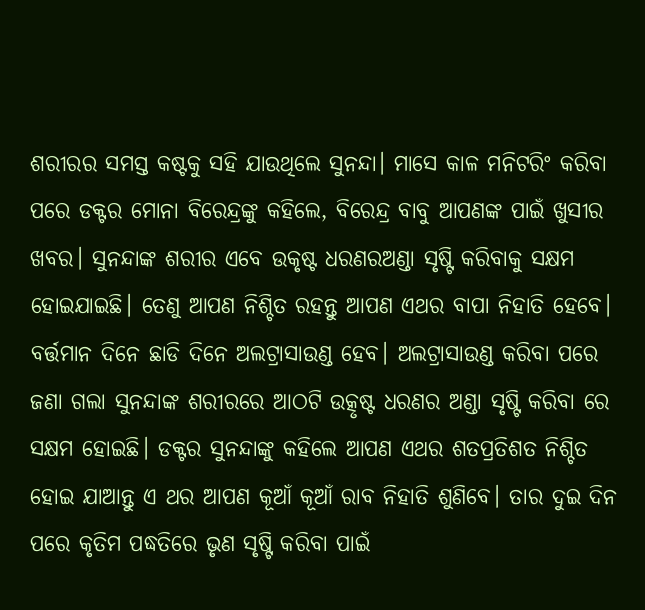ଶରୀରର ସମସ୍ତ କଷ୍ଟକୁ ସହି ଯାଉଥିଲେ ସୁନନ୍ଦା। ମାସେ କାଳ ମନିଟରିଂ କରିବା ପରେ ଡକ୍ଟର ମୋନା ବିରେନ୍ଦ୍ରଙ୍କୁ କହିଲେ, ବିରେନ୍ଦ୍ର ବାବୁ ଆପଣଙ୍କ ପାଇଁ ଖୁସୀର ଖବର। ସୁନନ୍ଦାଙ୍କ ଶରୀର ଏବେ ଉକୃଷ୍ଟ ଧରଣରଅଣ୍ଡା ସୃଷ୍ଟି କରିବାକୁ ସକ୍ଷମ ହୋଇଯାଇଛି। ତେଣୁ ଆପଣ ନିଶ୍ଚିତ ରହନ୍ତୁ ଆପଣ ଏଥର ବାପା ନିହାତି ହେବେ।
ବର୍ତ୍ତମାନ ଦିନେ ଛାଡି ଦିନେ ଅଲଟ୍ରାସାଉଣ୍ଡ ହେବ। ଅଲଟ୍ରାସାଉଣ୍ଡ କରିବା ପରେ ଜଣା ଗଲା ସୁନନ୍ଦାଙ୍କ ଶରୀରରେ ଆଠଟି ଉତ୍କୃଷ୍ଟ ଧରଣର ଅଣ୍ଡା ସୃଷ୍ଟି କରିବା ରେ ସକ୍ଷମ ହୋଇଛି। ଡକ୍ଟର ସୁନନ୍ଦାଙ୍କୁ କହିଲେ ଆପଣ ଏଥର ଶତପ୍ରତିଶତ ନିଶ୍ଚିତ ହୋଇ ଯାଆନ୍ତୁ ଏ ଥର ଆପଣ କୂଆଁ କୂଆଁ ରାବ ନିହାତି ଶୁଣିବେ। ତାର ଦୁଇ ଦିନ ପରେ କୃତିମ ପଦ୍ଧତିରେ ଭୃଣ ସୃଷ୍ଟି କରିବା ପାଇଁ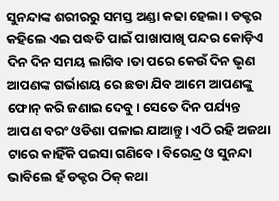ସୁନନ୍ଦାଙ୍କ ଶରୀରରୁ ସମସ୍ତ ଅଣ୍ଡା କଢା ହେଲା। ଡକ୍ଟର କହିଲେ ଏଇ ପଦ୍ଧତି ପାଇଁ ପାଖାପାଖି ପନ୍ଦର କୋଡ଼ିଏ ଦିନ ଦିନ ସମୟ ଲାଗିବ।ତା ପରେ କେଉଁ ଦିନ ଭୃଣ ଆପଣଙ୍କ ଗର୍ଭାଶୟ ରେ ଛଡା ଯିବ ଆମେ ଆପଣଙ୍କୁ ଫୋନ୍ କରି ଜଣାଇ ଦେବୁ। ସେତେ ଦିନ ପର୍ଯ୍ୟନ୍ତ ଆପଣ ବରଂ ଓଡିଶା ପଳାଇ ଯାଆନ୍ତୁ। ଏଠି ରହି ଅଜଥା ଟାରେ କାହିଁକି ପଇସା ଗଣିବେ। ବିରେନ୍ଦ୍ର ଓ ସୁନନ୍ଦା ଭାବିଲେ ହଁ ଡକ୍ଟର ଠିକ୍ କଥା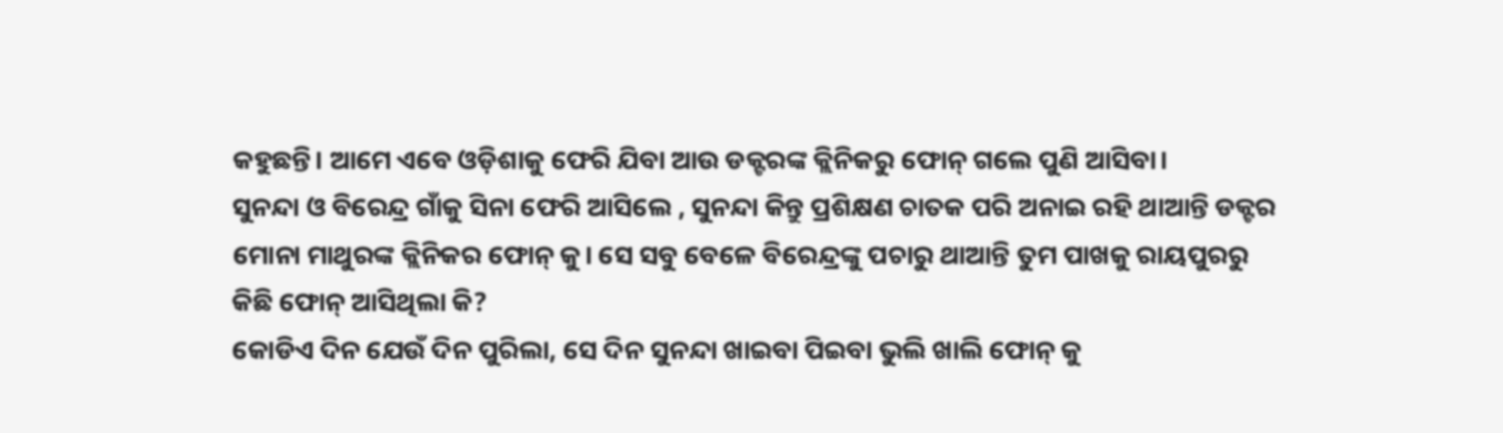କହୁଛନ୍ତି। ଆମେ ଏବେ ଓଡ଼ିଶାକୁ ଫେରି ଯିବା ଆଉ ଡକ୍ଟରଙ୍କ କ୍ଲିନିକରୁ ଫୋନ୍ ଗଲେ ପୁଣି ଆସିବା।
ସୁନନ୍ଦା ଓ ବିରେନ୍ଦ୍ର ଗାଁକୁ ସିନା ଫେରି ଆସିଲେ , ସୁନନ୍ଦା କିନ୍ତୁ ପ୍ରଶିକ୍ଷଣ ଚାତକ ପରି ଅନାଇ ରହି ଥାଆନ୍ତି ଡକ୍ଟର ମୋନା ମାଥୁରଙ୍କ କ୍ଲିନିକର ଫୋନ୍ କୁ। ସେ ସବୁ ବେଳେ ବିରେନ୍ଦ୍ରଙ୍କୁ ପଚାରୁ ଥାଆନ୍ତି ତୁମ ପାଖକୁ ରାୟପୁରରୁ କିଛି ଫୋନ୍ ଆସିଥିଲା କି?
କୋଡିଏ ଦିନ ଯେଉଁ ଦିନ ପୁରିଲା, ସେ ଦିନ ସୁନନ୍ଦା ଖାଇବା ପିଇବା ଭୁଲି ଖାଲି ଫୋନ୍ କୁ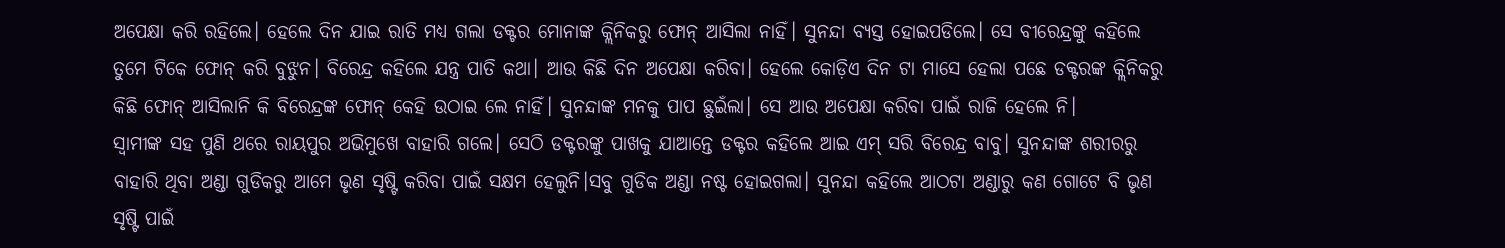ଅପେକ୍ଷା କରି ରହିଲେ। ହେଲେ ଦିନ ଯାଇ ରାତି ମଧ୍ୟ ଗଲା ଡକ୍ଟର ମୋନାଙ୍କ କ୍ଲିନିକରୁ ଫୋନ୍ ଆସିଲା ନାହିଁ। ସୁନନ୍ଦା ବ୍ଯସ୍ତ ହୋଇପଡିଲେ। ସେ ବୀରେନ୍ଦ୍ରଙ୍କୁ କହିଲେ ତୁମେ ଟିକେ ଫୋନ୍ କରି ବୁଝୁନ। ବିରେନ୍ଦ୍ର କହିଲେ ଯନ୍ତ୍ର ପାତି କଥା। ଆଉ କିଛି ଦିନ ଅପେକ୍ଷା କରିବା। ହେଲେ କୋଡ଼ିଏ ଦିନ ଟା ମାସେ ହେଲା ପଛେ ଡକ୍ଟରଙ୍କ କ୍ଲିନିକରୁ କିଛି ଫୋନ୍ ଆସିଲାନି କି ବିରେନ୍ଦ୍ରଙ୍କ ଫୋନ୍ କେହି ଉଠାଇ ଲେ ନାହିଁ। ସୁନନ୍ଦାଙ୍କ ମନକୁ ପାପ ଛୁଇଁଲା। ସେ ଆଉ ଅପେକ୍ଷା କରିବା ପାଇଁ ରାଜି ହେଲେ ନି।
ସ୍ଵାମୀଙ୍କ ସହ ପୁଣି ଥରେ ରାୟପୁର ଅଭିମୁଖେ ବାହାରି ଗଲେ। ସେଠି ଡକ୍ଟରଙ୍କୁ ପାଖକୁ ଯାଆନ୍ତେ ଡକ୍ଟର କହିଲେ ଆଇ ଏମ୍ ସରି ବିରେନ୍ଦ୍ର ବାବୁ। ସୁନନ୍ଦାଙ୍କ ଶରୀରରୁ ବାହାରି ଥିବା ଅଣ୍ଡା ଗୁଡିକରୁ ଆମେ ଭୃଣ ସୃଷ୍ଟି କରିବା ପାଇଁ ସକ୍ଷମ ହେଲୁନି।ସବୁ ଗୁଡିକ ଅଣ୍ଡା ନଷ୍ଟ ହୋଇଗଲା। ସୁନନ୍ଦା କହିଲେ ଆଠଟା ଅଣ୍ଡାରୁ କଣ ଗୋଟେ ବି ଭୃଣ ସୃଷ୍ଟି ପାଇଁ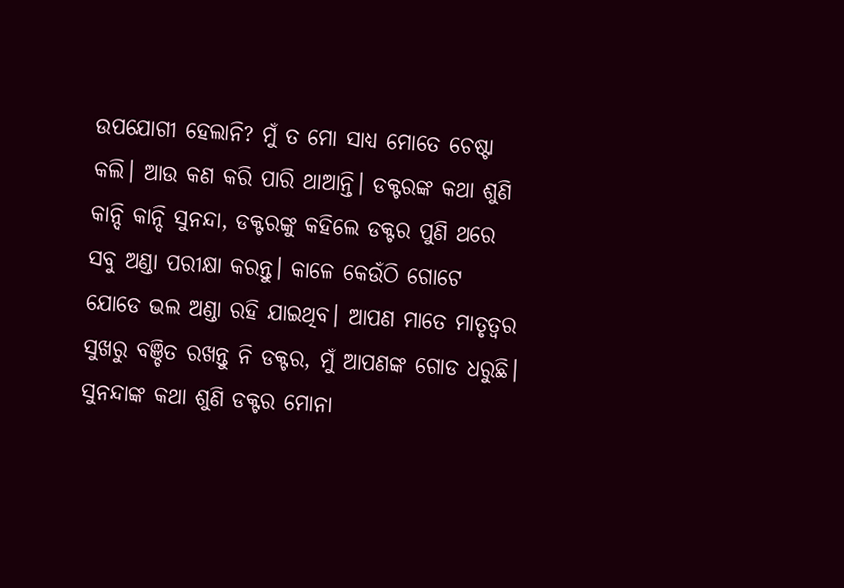ଉପଯୋଗୀ ହେଲାନି? ମୁଁ ତ ମୋ ସାଧ୍ଯ ମୋତେ ଚେଷ୍ଟା କଲି। ଆଉ କଣ କରି ପାରି ଥାଆନ୍ତି। ଡକ୍ଟରଙ୍କ କଥା ଶୁଣି କାନ୍ଦି କାନ୍ଦି ସୁନନ୍ଦା, ଡକ୍ଟରଙ୍କୁ କହିଲେ ଡକ୍ଟର ପୁଣି ଥରେ ସବୁ ଅଣ୍ଡା ପରୀକ୍ଷା କରନ୍ତୁ। କାଳେ କେଉଁଠି ଗୋଟେ ଯୋଡେ ଭଲ ଅଣ୍ଡା ରହି ଯାଇଥିବ। ଆପଣ ମାତେ ମାତୃତ୍ବର ସୁଖରୁ ବଞ୍ଚିତ ରଖନ୍ତୁ ନି ଡକ୍ଟର, ମୁଁ ଆପଣଙ୍କ ଗୋଡ ଧରୁଛି।
ସୁନନ୍ଦାଙ୍କ କଥା ଶୁଣି ଡକ୍ଟର ମୋନା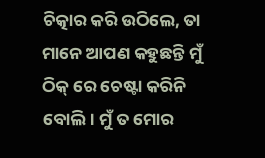ଚିତ୍କାର କରି ଉଠିଲେ, ତା ମାନେ ଆପଣ କହୁଛନ୍ତି ମୁଁ ଠିକ୍ ରେ ଚେଷ୍ଟା କରିନି ବୋଲି। ମୁଁ ତ ମୋର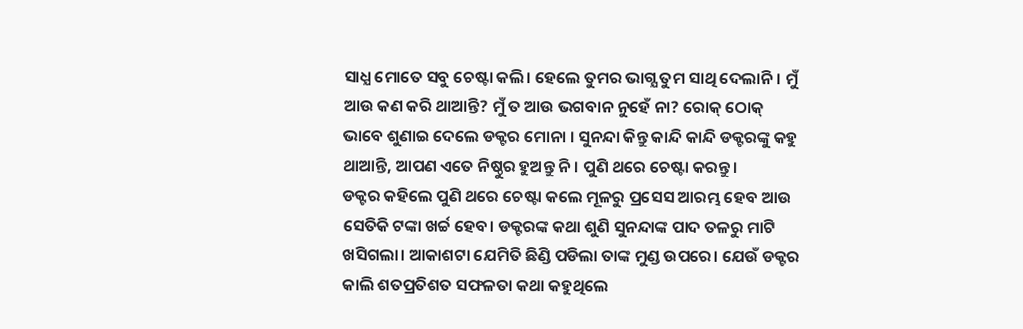ସାଧ୍ଯ ମୋତେ ସବୁ ଚେଷ୍ଟା କଲି। ହେଲେ ତୁମର ଭାଗ୍ଯ ତୁମ ସାଥି ଦେଲାନି। ମୁଁ ଆଉ କଣ କରି ଥାଆନ୍ତି? ମୁଁ ତ ଆଉ ଭଗବାନ ନୁହେଁ ନା? ରୋକ୍ ଠୋକ୍ ଭାବେ ଶୁଣାଇ ଦେଲେ ଡକ୍ଟର ମୋନା । ସୁନନ୍ଦା କିନ୍ତୁ କାନ୍ଦି କାନ୍ଦି ଡକ୍ଟରଙ୍କୁ କହୁ ଥାଆନ୍ତି, ଆପଣ ଏତେ ନିଷ୍ଠୁର ହୁଅନ୍ତୁ ନି। ପୁଣି ଥରେ ଚେଷ୍ଟା କରନ୍ତୁ।
ଡକ୍ଟର କହିଲେ ପୁଣି ଥରେ ଚେଷ୍ଟା କଲେ ମୂଳରୁ ପ୍ରସେସ ଆରମ୍ଭ ହେବ ଆଉ ସେତିକି ଟଙ୍କା ଖର୍ଚ୍ଚ ହେବ। ଡକ୍ଟରଙ୍କ କଥା ଶୁଣି ସୁନନ୍ଦାଙ୍କ ପାଦ ତଳରୁ ମାଟି ଖସିଗଲା। ଆକାଶଟା ଯେମିତି ଛିଣ୍ଡି ପଡିଲା ତାଙ୍କ ମୁଣ୍ଡ ଉପରେ। ଯେଉଁ ଡକ୍ଟର କାଲି ଶତପ୍ରତିଶତ ସଫଳତା କଥା କହୁଥିଲେ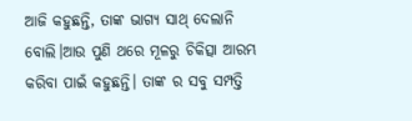ଆଜି କହୁଛନ୍ତି, ତାଙ୍କ ଭାଗ୍ଯ ସାଥ୍ ଦେଲାନି ବୋଲି।ଆଉ ପୁଣି ଥରେ ମୂଳରୁ ଚିକିତ୍ସା ଆରମ୍ଭ କରିବା ପାଇଁ କହୁଛନ୍ତି। ତାଙ୍କ ର ସବୁ ସମ୍ପତ୍ତି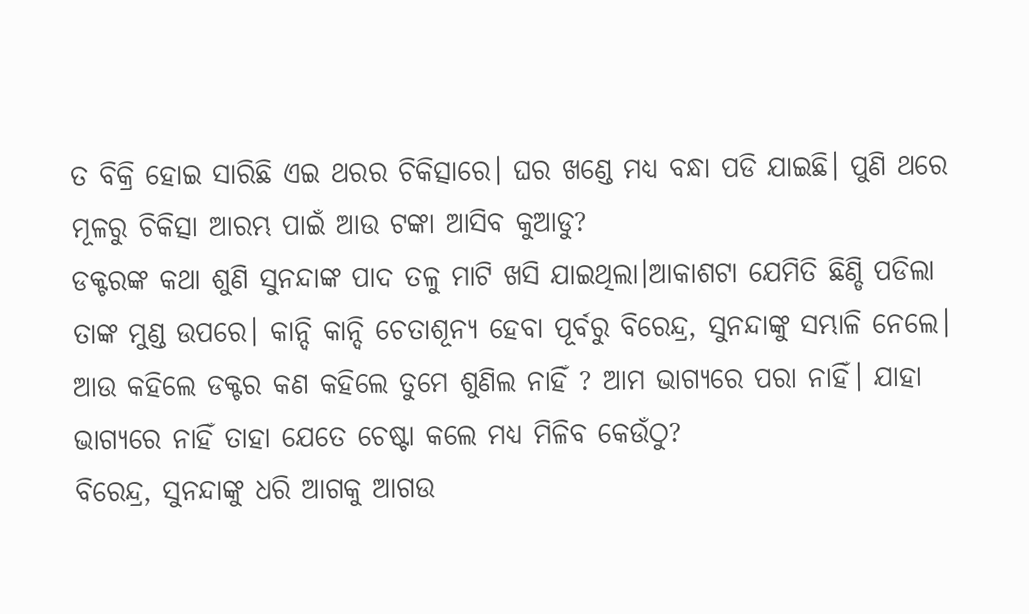ତ ବିକ୍ରି ହୋଇ ସାରିଛି ଏଇ ଥରର ଚିକିତ୍ସାରେ। ଘର ଖଣ୍ଡେ ମଧ୍ୟ ବନ୍ଧା ପଡି ଯାଇଛି। ପୁଣି ଥରେ ମୂଳରୁ ଚିକିତ୍ସା ଆରମ୍ଭ ପାଇଁ ଆଉ ଟଙ୍କା ଆସିବ କୁଆଡୁ?
ଡକ୍ଟରଙ୍କ କଥା ଶୁଣି ସୁନନ୍ଦାଙ୍କ ପାଦ ତଳୁ ମାଟି ଖସି ଯାଇଥିଲା।ଆକାଶଟା ଯେମିତି ଛିଣ୍ଡି ପଡିଲା ତାଙ୍କ ମୁଣ୍ଡ ଉପରେ। କାନ୍ଦି କାନ୍ଦି ଚେତାଶୂନ୍ଯ ହେବା ପୂର୍ବରୁ ବିରେନ୍ଦ୍ର, ସୁନନ୍ଦାଙ୍କୁ ସମ୍ଭାଳି ନେଲେ। ଆଉ କହିଲେ ଡକ୍ଟର କଣ କହିଲେ ତୁମେ ଶୁଣିଲ ନାହିଁ ? ଆମ ଭାଗ୍ୟରେ ପରା ନାହିଁ। ଯାହା ଭାଗ୍ଯରେ ନାହିଁ ତାହା ଯେତେ ଚେଷ୍ଟା କଲେ ମଧ୍ୟ ମିଳିବ କେଉଁଠୁ?
ବିରେନ୍ଦ୍ର, ସୁନନ୍ଦାଙ୍କୁ ଧରି ଆଗକୁ ଆଗଉ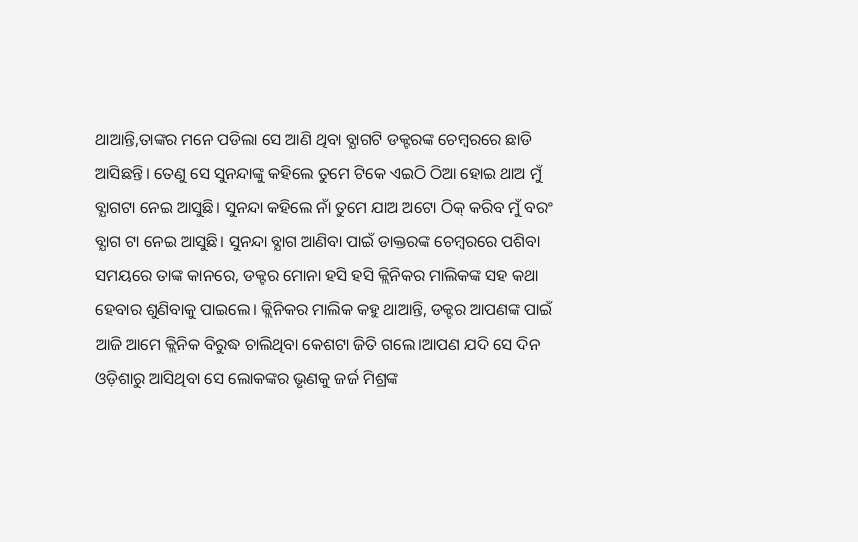ଥାଆନ୍ତି,ତାଙ୍କର ମନେ ପଡିଲା ସେ ଆଣି ଥିବା ବ୍ଯାଗଟି ଡକ୍ଟରଙ୍କ ଚେମ୍ବରରେ ଛାଡି ଆସିଛନ୍ତି। ତେଣୁ ସେ ସୁନନ୍ଦାଙ୍କୁ କହିଲେ ତୁମେ ଟିକେ ଏଇଠି ଠିଆ ହୋଇ ଥାଅ ମୁଁ ବ୍ଯାଗଟା ନେଇ ଆସୁଛି। ସୁନନ୍ଦା କହିଲେ ନାଁ ତୁମେ ଯାଅ ଅଟୋ ଠିକ୍ କରିବ ମୁଁ ବରଂ ବ୍ଯାଗ ଟା ନେଇ ଆସୁଛି। ସୁନନ୍ଦା ବ୍ଯାଗ ଆଣିବା ପାଇଁ ଡାକ୍ତରଙ୍କ ଚେମ୍ବରରେ ପଶିବା ସମୟରେ ତାଙ୍କ କାନରେ, ଡକ୍ଟର ମୋନା ହସି ହସି କ୍ଲିନିକର ମାଲିକଙ୍କ ସହ କଥା ହେବାର ଶୁଣିବାକୁ ପାଇଲେ। କ୍ଲିନିକର ମାଲିକ କହୁ ଥାଆନ୍ତି, ଡକ୍ଟର ଆପଣଙ୍କ ପାଇଁ ଆଜି ଆମେ କ୍ଲିନିକ ବିରୁଦ୍ଧ ଚାଲିଥିବା କେଶଟା ଜିତି ଗଲେ।ଆପଣ ଯଦି ସେ ଦିନ ଓଡ଼ିଶାରୁ ଆସିଥିବା ସେ ଲୋକଙ୍କର ଭୃଣକୁ ଜର୍ଜ ମିଶ୍ରଙ୍କ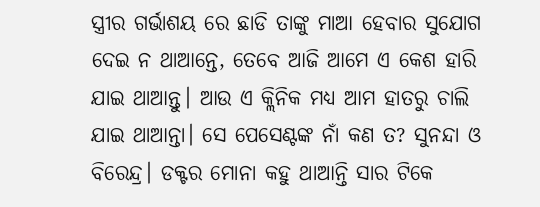ସ୍ତ୍ରୀର ଗର୍ଭାଶୟ ରେ ଛାଡି ତାଙ୍କୁ ମାଆ ହେବାର ସୁଯୋଗ ଦେଇ ନ ଥାଆନ୍ତେ, ତେବେ ଆଜି ଆମେ ଏ କେଶ ହାରି ଯାଇ ଥାଆନ୍ତୁ। ଆଉ ଏ କ୍ଲିନିକ ମଧ୍ୟ ଆମ ହାତରୁ ଚାଲି ଯାଇ ଥାଆନ୍ତା। ସେ ପେସେଣ୍ଟଙ୍କ ନାଁ କଣ ତ? ସୁନନ୍ଦା ଓ ବିରେନ୍ଦ୍ର। ଡକ୍ଟର ମୋନା କହୁ ଥାଆନ୍ତି ସାର ଟିକେ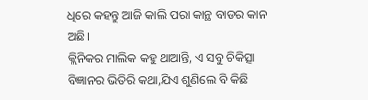ଧିରେ କହନ୍ତୁ ଆଜି କାଲି ପରା କାନ୍ଥ ବାଡର କାନ ଅଛି।
କ୍ଲିନିକର ମାଲିକ କହୁ ଥାଆନ୍ତି, ଏ ସବୁ ଚିକିତ୍ସା ବିଜ୍ଞାନର ଭିତିରି କଥା,ଯିଏ ଶୁଣିଲେ ବି କିଛି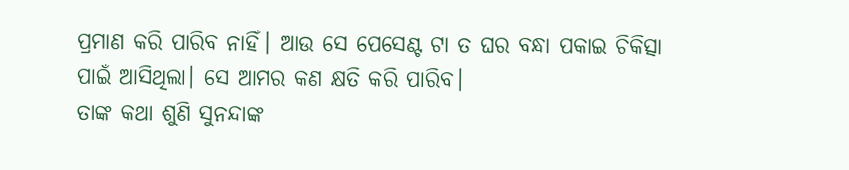ପ୍ରମାଣ କରି ପାରିବ ନାହିଁ। ଆଉ ସେ ପେସେଣ୍ଟ ଟା ତ ଘର ବନ୍ଧା ପକାଇ ଚିକିତ୍ସା ପାଇଁ ଆସିଥିଲା। ସେ ଆମର କଣ କ୍ଷତି କରି ପାରିବ।
ତାଙ୍କ କଥା ଶୁଣି ସୁନନ୍ଦାଙ୍କ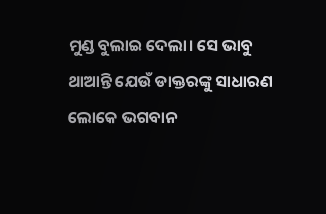ମୁଣ୍ଡ ବୁଲାଇ ଦେଲା। ସେ ଭାବୁ ଥାଆନ୍ତି ଯେଉଁ ଡାକ୍ତରଙ୍କୁ ସାଧାରଣ ଲୋକେ ଭଗବାନ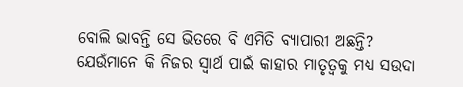ବୋଲି ଭାବନ୍ତି ସେ ଭିତରେ ବି ଏମିତି ବ୍ଯାପାରୀ ଅଛନ୍ତି? ଯେଉଁମାନେ କି ନିଜର ସ୍ବାର୍ଥ ପାଇଁ କାହାର ମାତୃତ୍ବକୁ ମଧ୍ୟ ସଉଦା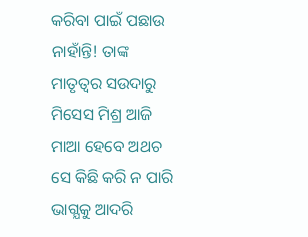କରିବା ପାଇଁ ପଛାଉ ନାହାଁନ୍ତି! ତାଙ୍କ ମାତୃତ୍ବର ସଉଦାରୁ ମିସେସ ମିଶ୍ର ଆଜି ମାଆ ହେବେ ଅଥଚ ସେ କିଛି କରି ନ ପାରି ଭାଗ୍ଯକୁ ଆଦରି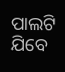ପାଲଟି ଯିବେ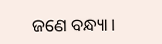ଜଣେ ବନ୍ଧ୍ୟା।